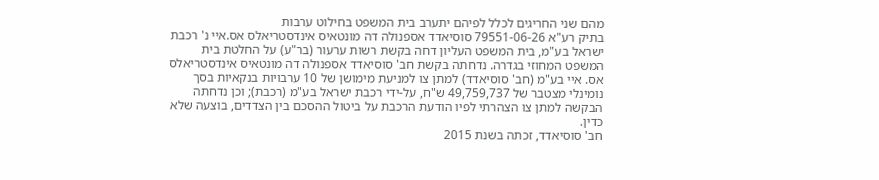מהם שני החריגים לכלל לפיהם יתערב בית המשפט בחילוט ערבות
בתיק רע"א 79551-06-26 סוסיאדד אספנולה דה מונטאיס אינדסטריאלס אס.איי נ' רכבת ישראל בע"מ, בית המשפט העליון דחה בקשת רשות ערעור (בר"ע) על החלטת בית המשפט המחוזי בגדרה. נדחתה בקשת חב' סוסיאדד אספנולה דה מונטאיס אינדסטריאלס אס. איי בע"מ (חב' סוסיאדד) למתן צו למניעת מימושן של 10 ערבויות בנקאיות בסך נומינלי מצטבר של 49,759,737 ש"ח, על-ידי רכבת ישראל בע"מ (רכבת); וכן נדחתה הבקשה למתן צו הצהרתי לפיו הודעת הרכבת על ביטול ההסכם בין הצדדים, בוצעה שלא כדין.
חב' סוסיאדד, זכתה בשנת 2015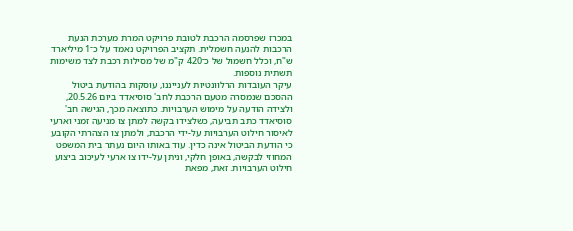במכרז שפרסמה הרכבת לטובת פרויקט המרת מערכת הנעת הרכבות להנעה חשמלית. תקציב הפרויקט נאמד על כ־1 מיליארד ש"ח, וכלל חשמול של כ־420 ק"מ של מסילות רכבת לצד משימות תשתית נוספות.
עיקר העובדות הרלוונטיות לענייננו, עוסקות בהודעת ביטול ההסכם שנמסרה מטעם הרכבת לחב' סוסיאדד ביום 20.5.26, ולצידה הודעה על מימוש הערבויות. כתוצאה מכך, הגישה חב' סוסיאדד כתב תביעה, כשלצידו בקשה למתן צו מניעה זמני וארעי לאיסור חילוט הערבויות על-ידי הרכבת, ולמתן צו הצהרתי הקובע כי הודעת הביטול אינה כדין. עוד באותו היום נעתר בית המשפט המחוזי לבקשה, באופן חלקי, וניתן על-ידו צו ארעי לעיכוב ביצוע חילוט הערבויות. זאת, מפאת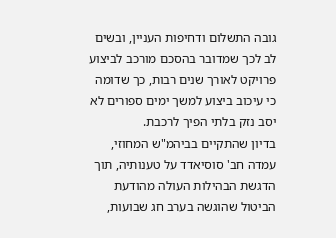גובה התשלום ודחיפות העניין, ובשים לב לכך שמדובר בהסכם מורכב לביצוע פרויקט לאורך שנים רבות, כך שדומה כי עיכוב ביצוע למשך ימים ספורים לא יסב נזק בלתי הפיך לרכבת.
בדיון שהתקיים בביהמ"ש המחוזי, עמדה חב' סוסיאדד על טענותיה, תוך הדגשת הבהילות העולה מהודעת הביטול שהוגשה בערב חג שבועות,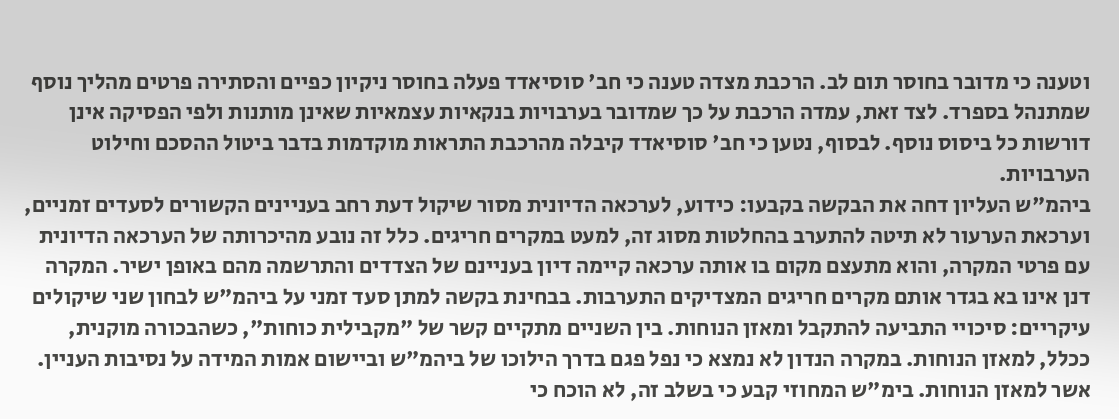וטענה כי מדובר בחוסר תום לב. הרכבת מצדה טענה כי חב' סוסיאדד פעלה בחוסר ניקיון כפיים והסתירה פרטים מהליך נוסף שמתנהל בספרד. לצד זאת, עמדה הרכבת על כך שמדובר בערבויות בנקאיות עצמאיות שאינן מותנות ולפי הפסיקה אינן דורשות כל ביסוס נוסף. לבסוף, נטען כי חב' סוסיאדד קיבלה מהרכבת התראות מוקדמות בדבר ביטול ההסכם וחילוט הערבויות.
ביהמ"ש העליון דחה את הבקשה בקבעו: כידוע, לערכאה הדיונית מסור שיקול דעת רחב בעניינים הקשורים לסעדים זמניים, וערכאת הערעור לא תיטה להתערב בהחלטות מסוג זה, למעט במקרים חריגים. כלל זה נובע מהיכרותה של הערכאה הדיונית עם פרטי המקרה, והוא מתעצם מקום בו אותה ערכאה קיימה דיון בעניינם של הצדדים והתרשמה מהם באופן ישיר. המקרה דנן אינו בא בגדר אותם מקרים חריגים המצדיקים התערבות. בבחינת בקשה למתן סעד זמני על ביהמ"ש לבחון שני שיקולים עיקריים: סיכויי התביעה להתקבל ומאזן הנוחות. בין השניים מתקיים קשר של "מקבילית כוחות", כשהבכורה מוקנית, ככלל, למאזן הנוחות. במקרה הנדון לא נמצא כי נפל פגם בדרך הילוכו של ביהמ"ש וביישום אמות המידה על נסיבות העניין.
אשר למאזן הנוחות. בימ"ש המחוזי קבע כי בשלב זה, לא הוכח כי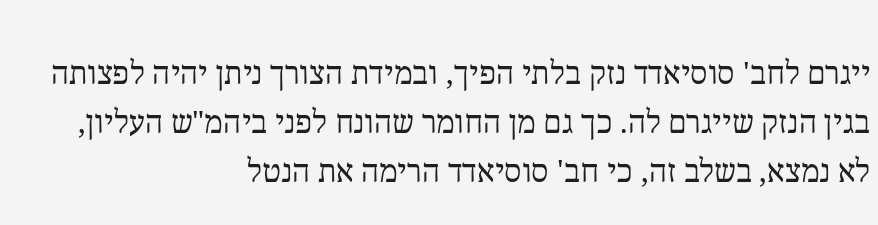ייגרם לחב' סוסיאדד נזק בלתי הפיך, ובמידת הצורך ניתן יהיה לפצותה בגין הנזק שייגרם לה. כך גם מן החומר שהונח לפני ביהמ"ש העליון, לא נמצא, בשלב זה, כי חב' סוסיאדד הרימה את הנטל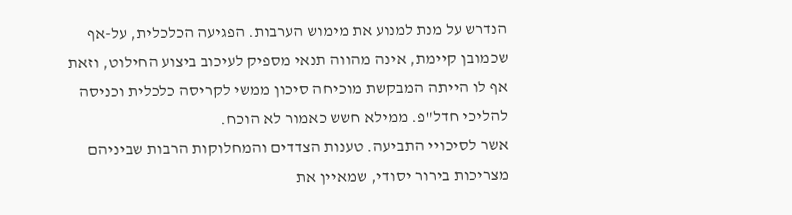הנדרש על מנת למנוע את מימוש הערבות. הפגיעה הכלכלית, על-אף שכמובן קיימת, אינה מהווה תנאי מספיק לעיכוב ביצוע החילוט, וזאת אף לו הייתה המבקשת מוכיחה סיכון ממשי לקריסה כלכלית וכניסה להליכי חדל"פ. ממילא חשש כאמור לא הוכח.
אשר לסיכויי התביעה. טענות הצדדים והמחלוקות הרבות שביניהם מצריכות בירור יסודי, שמאיין את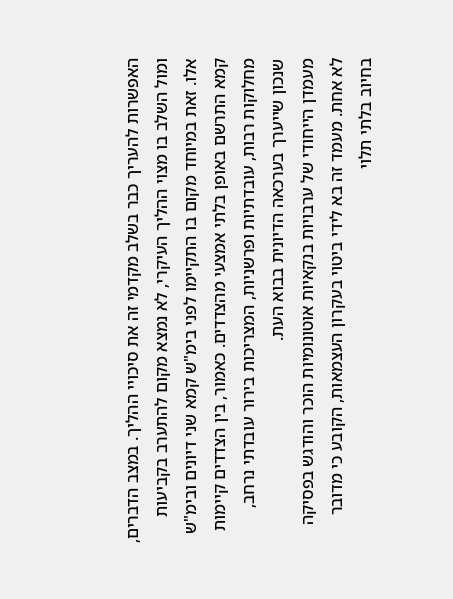האפשרות להעריך כבר בשלב מקדמי זה את סיכויי ההליך. במצב הדברים, ומול השלב בו מצוי ההליך העיקרי, לא נמצא מקום להתערב בקביעות אלו. זאת במיוחד מקום בו התקיימו לפני בימ"ש קמא שני דיונים ובימ"ש קמא התרשם באופן בלתי אמצעי מהצדדים. כאמור, בין הצדדים קיימות מחלוקות רבות, עובדתיות ופרשניות, המצריכות בירור עובדתי נרחב, שנכון שייערך בערכאה הדיונית בבוא העת.
מעמדן הייחודי של ערבויות בנקאיות אוטונומיות הוכר והודגש בפסיקה לא אחת. מעמד זה בא לידי ביטוי בעקרון העצמאות, הקובע כי מדובר בחיוב בלתי תלוי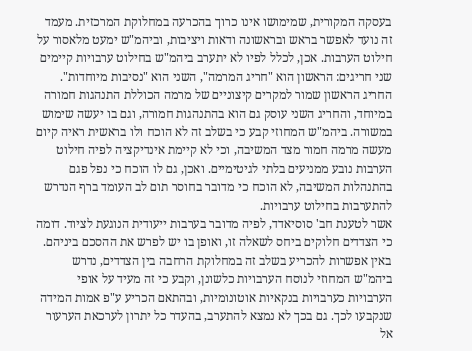בעסקה המקורית, שמימושו אינו כרוך בהכרעה במחלוקת המרכזית. מעמד זה נועד לאפשר בראש ובראשונה ודאות ויציבות, וביהמ"ש ימעט מלאסור על חילוט הערבות. אכן, לכלל לפיו לא יתערב ביהמ"ש בחילוט ערבויות קיימים שני חריגים: הראשון הוא "חריג המרמה", השני הוא "נסיבות מיוחדות". החריג הראשון שמור למקרים קיצוניים של מרמה הכוללת התנהגות חמורה במיוחד, והחריג השני עוסק גם הוא בהתנהגות חמורה, וגם בו יעשה שימוש במשורה. ביהמ"ש המחוזי קבע כי בשלב זה לא הוכח ולו בראשית ראיה קיום מעשה מרמה חמור מצד המשיבה, וכי לא קיימת אינדיקציה לפיה חילוט הערבות נובע ממניעים בלתי לגיטימיים. ואכן, גם לו הוכח כי נפל פגם בהתנהלות המשיבה, לא הוכח כי מדובר בחוסר תום לב העומד ברף הנדרש להתערבות בחילוט ערבויות.
אשר לטענת חב' סוסיאדד, לפיה מדובר בערבות ייעודית הנוגעת לציוד. דומה כי הצדדים חלוקים ביחס לשאלה זו, ואופן בו יש לפרש את ההסכם ביניהם. באין אפשרות להכריע בשלב זה במחלוקת הרחבה בין הצדדים, נדרש ביהמ"ש המחוזי לנוסח הערבויות כלשונן, וקבע כי זה מעיד על אופי הערבויות כערבויות בנקאיות אוטונומיות, ובהתאם הכריע ע"פ אמות המידה שנקבעו לכך. גם בכך לא נמצא להתערב, בהעדר כל יתרון לערכאת הערעור אל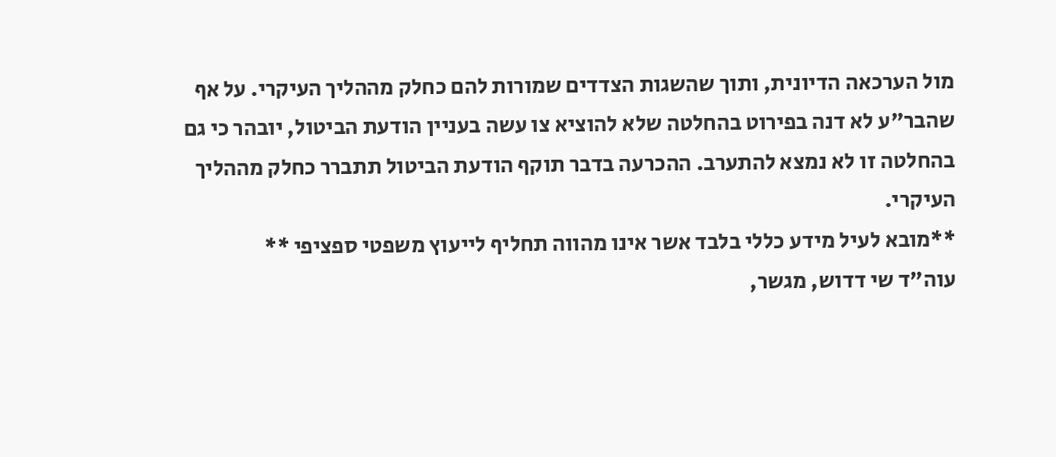מול הערכאה הדיונית, ותוך שהשגות הצדדים שמורות להם כחלק מההליך העיקרי. על אף שהבר"ע לא דנה בפירוט בהחלטה שלא להוציא צו עשה בעניין הודעת הביטול, יובהר כי גם בהחלטה זו לא נמצא להתערב. ההכרעה בדבר תוקף הודעת הביטול תתברר כחלק מההליך העיקרי.
**מובא לעיל מידע כללי בלבד אשר אינו מהווה תחליף לייעוץ משפטי ספציפי **
עוה"ד שי דדוש, מגשר,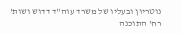נוטריון ובעליו של משרד עוה"ד דדוש ושות'
רח' התוכנה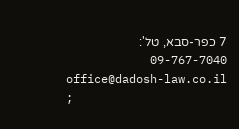7 כפר-סבא, טל': 09-767-7040
office@dadosh-law.co.il ;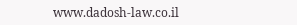www.dadosh-law.co.il